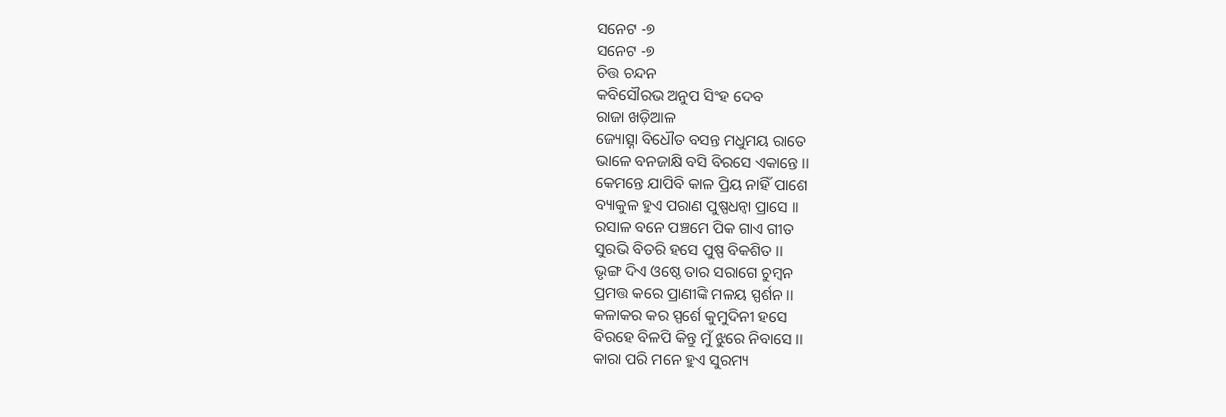ସନେଟ -୭
ସନେଟ -୭
ଚିତ୍ତ ଚନ୍ଦନ
କବିସୌରଭ ଅନୁପ ସିଂହ ଦେବ
ରାଜା ଖଡ଼ିଆଳ
ଜ୍ୟୋତ୍ସ୍ନା ବିଧୌତ ବସନ୍ତ ମଧୁମୟ ରାତେ
ଭାଳେ ବନଜାକ୍ଷି ବସି ବିରସେ ଏକାନ୍ତେ ।।
କେମନ୍ତେ ଯାପିବି କାଳ ପ୍ରିୟ ନାହିଁ ପାଶେ
ବ୍ୟାକୁଳ ହୁଏ ପରାଣ ପୁଷ୍ପଧନ୍ବା ପ୍ରାସେ ।।
ରସାଳ ବନେ ପଞ୍ଚମେ ପିକ ଗାଏ ଗୀତ
ସୁରଭି ବିତରି ହସେ ପୁଷ୍ପ ବିକଶିତ ।।
ଭୃଙ୍ଗ ଦିଏ ଓଷ୍ଠେ ତାର ସରାଗେ ଚୁମ୍ବନ
ପ୍ରମତ୍ତ କରେ ପ୍ରାଣୀଙ୍କି ମଳୟ ସ୍ପର୍ଶନ ।।
କଳାକର କର ସ୍ପର୍ଶେ କୁମୁଦିନୀ ହସେ
ବିରହେ ବିଳପି କିନ୍ତୁ ମୁଁ ଝୁରେ ନିବାସେ ।।
କାରା ପରି ମନେ ହୁଏ ସୁରମ୍ୟ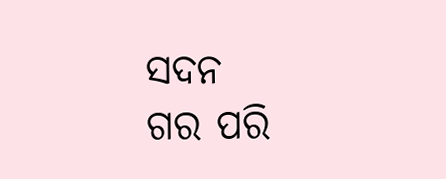ସଦନ
ଗର ପରି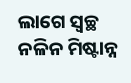ଲାଗେ ସ୍ୱଚ୍ଛ ନଳିନ ମିଷ୍ଟାନ୍ନ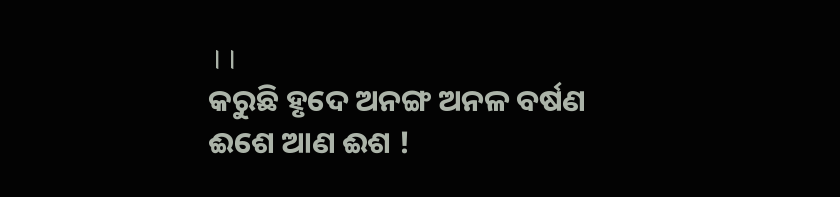।।
କରୁଛି ହୃଦେ ଅନଙ୍ଗ ଅନଳ ବର୍ଷଣ
ଈଶେ ଆଣ ଈଶ !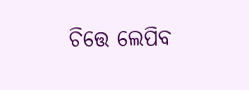ଚିତ୍ତେ ଲେପିବ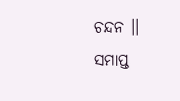ଚନ୍ଦନ ।।
ସମାପ୍ତ